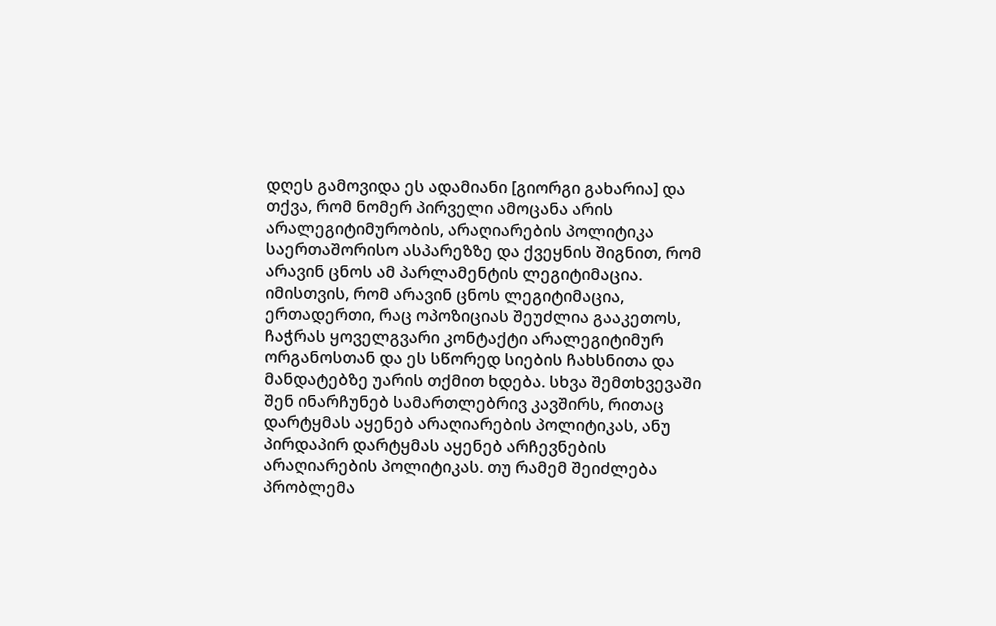დღეს გამოვიდა ეს ადამიანი [გიორგი გახარია] და თქვა, რომ ნომერ პირველი ამოცანა არის არალეგიტიმურობის, არაღიარების პოლიტიკა საერთაშორისო ასპარეზზე და ქვეყნის შიგნით, რომ არავინ ცნოს ამ პარლამენტის ლეგიტიმაცია. იმისთვის, რომ არავინ ცნოს ლეგიტიმაცია, ერთადერთი, რაც ოპოზიციას შეუძლია გააკეთოს, ჩაჭრას ყოველგვარი კონტაქტი არალეგიტიმურ ორგანოსთან და ეს სწორედ სიების ჩახსნითა და მანდატებზე უარის თქმით ხდება. სხვა შემთხვევაში შენ ინარჩუნებ სამართლებრივ კავშირს, რითაც დარტყმას აყენებ არაღიარების პოლიტიკას, ანუ პირდაპირ დარტყმას აყენებ არჩევნების არაღიარების პოლიტიკას. თუ რამემ შეიძლება პრობლემა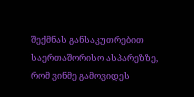შექმნას განსაკუთრებით საერთაშორისო ასპარეზზე, რომ ვინმე გამოვიდეს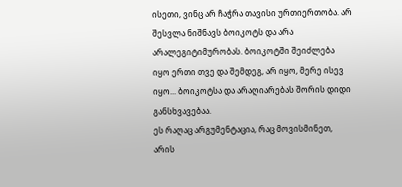ისეთი, ვინც არ ჩაჭრა თავისი ურთიერთობა. არ შესვლა ნიშნავს ბოიკოტს და არა არალეგიტიმურობას. ბოიკოტში შეიძლება იყო ერთი თვე და შემდეგ, არ იყო, მერე ისევ იყო... ბოიკოტსა და არაღიარებას შორის დიდი განსხვავებაა.
ეს რაღაც არგუმენტაცია, რაც მოვისმინეთ, არის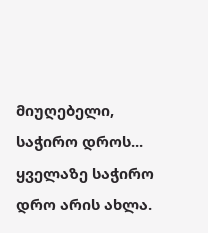მიუღებელი, საჭირო დროს... ყველაზე საჭირო დრო არის ახლა.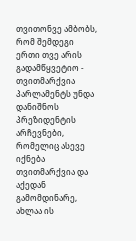თვითონვე ამბობს, რომ შემდეგი ერთი თვე არის გადამწყვეტიო - თვითმარქვია პარლამენტს უნდა დანიშნოს პრეზიდენტის არჩევნები, რომელიც ასევე იქნება თვითმარქვია და აქედან გამომდინარე, ახლაა ის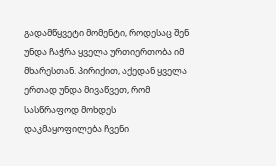გადამწყვეტი მომენტი, როდესაც შენ უნდა ჩაჭრა ყველა ურთიერთობა იმ მხარესთან. პირიქით, აქედან ყველა ერთად უნდა მივაწვეთ, რომ სასწრაფოდ მოხდეს დაკმაყოფილება ჩვენი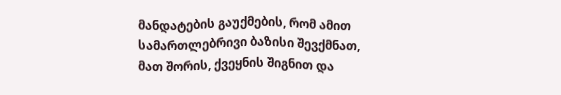მანდატების გაუქმების, რომ ამით სამართლებრივი ბაზისი შევქმნათ, მათ შორის, ქვეყნის შიგნით და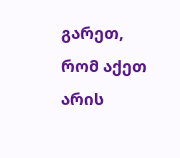გარეთ, რომ აქეთ არის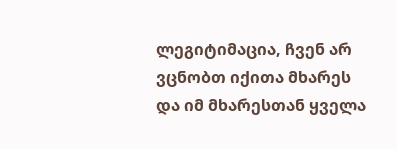ლეგიტიმაცია, ჩვენ არ ვცნობთ იქითა მხარეს და იმ მხარესთან ყველა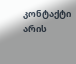კონტაქტი არის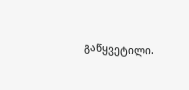გაწყვეტილი.